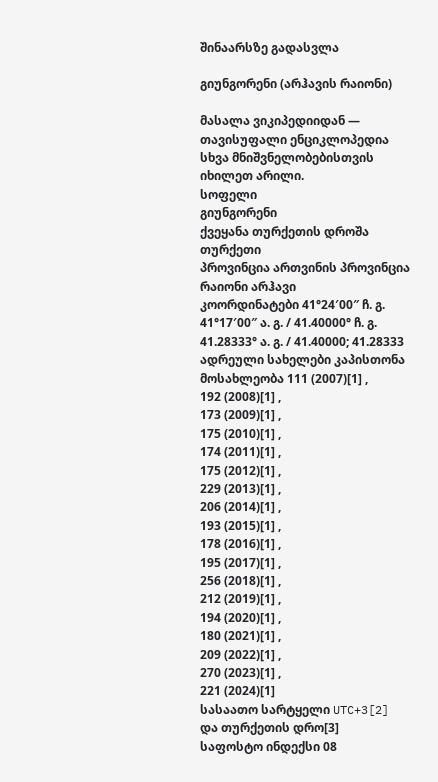შინაარსზე გადასვლა

გიუნგორენი (არჰავის რაიონი)

მასალა ვიკიპედიიდან — თავისუფალი ენციკლოპედია
სხვა მნიშვნელობებისთვის იხილეთ არილი.
სოფელი
გიუნგორენი
ქვეყანა თურქეთის დროშა თურქეთი
პროვინცია ართვინის პროვინცია
რაიონი არჰავი
კოორდინატები 41°24′00″ ჩ. გ. 41°17′00″ ა. გ. / 41.40000° ჩ. გ. 41.28333° ა. გ. / 41.40000; 41.28333
ადრეული სახელები კაპისთონა
მოსახლეობა 111 (2007)[1] ,
192 (2008)[1] ,
173 (2009)[1] ,
175 (2010)[1] ,
174 (2011)[1] ,
175 (2012)[1] ,
229 (2013)[1] ,
206 (2014)[1] ,
193 (2015)[1] ,
178 (2016)[1] ,
195 (2017)[1] ,
256 (2018)[1] ,
212 (2019)[1] ,
194 (2020)[1] ,
180 (2021)[1] ,
209 (2022)[1] ,
270 (2023)[1] ,
221 (2024)[1]
სასაათო სარტყელი UTC+3[2] და თურქეთის დრო[3]
საფოსტო ინდექსი 08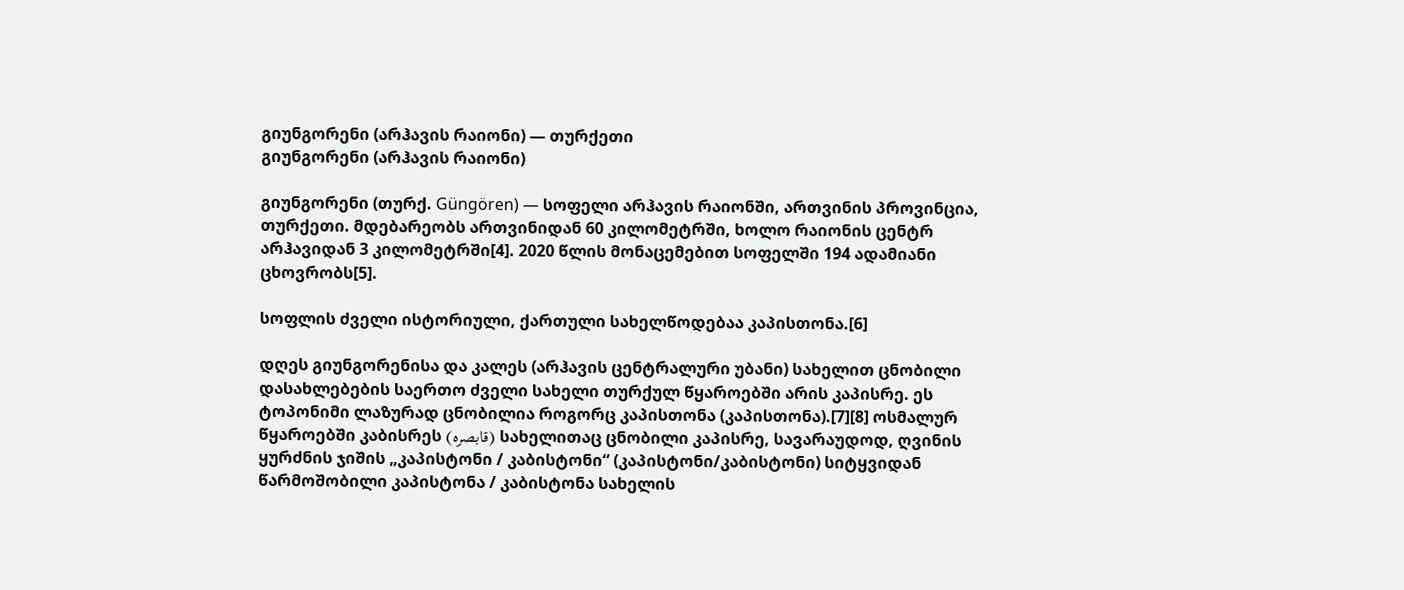გიუნგორენი (არჰავის რაიონი) — თურქეთი
გიუნგორენი (არჰავის რაიონი)

გიუნგორენი (თურქ. Güngören) — სოფელი არჰავის რაიონში, ართვინის პროვინცია, თურქეთი. მდებარეობს ართვინიდან 60 კილომეტრში, ხოლო რაიონის ცენტრ არჰავიდან 3 კილომეტრში[4]. 2020 წლის მონაცემებით სოფელში 194 ადამიანი ცხოვრობს[5].

სოფლის ძველი ისტორიული, ქართული სახელწოდებაა კაპისთონა.[6]

დღეს გიუნგორენისა და კალეს (არჰავის ცენტრალური უბანი) სახელით ცნობილი დასახლებების საერთო ძველი სახელი თურქულ წყაროებში არის კაპისრე. ეს ტოპონიმი ლაზურად ცნობილია როგორც კაპისთონა (კაპისთონა).[7][8] ოსმალურ წყაროებში კაბისრეს (قابصرە) სახელითაც ცნობილი კაპისრე, სავარაუდოდ, ღვინის ყურძნის ჯიშის „კაპისტონი / კაბისტონი“ (კაპისტონი/კაბისტონი) სიტყვიდან წარმოშობილი კაპისტონა / კაბისტონა სახელის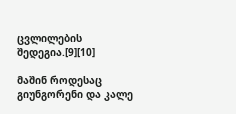ცვლილების შედეგია.[9][10]

მაშინ როდესაც გიუნგორენი და კალე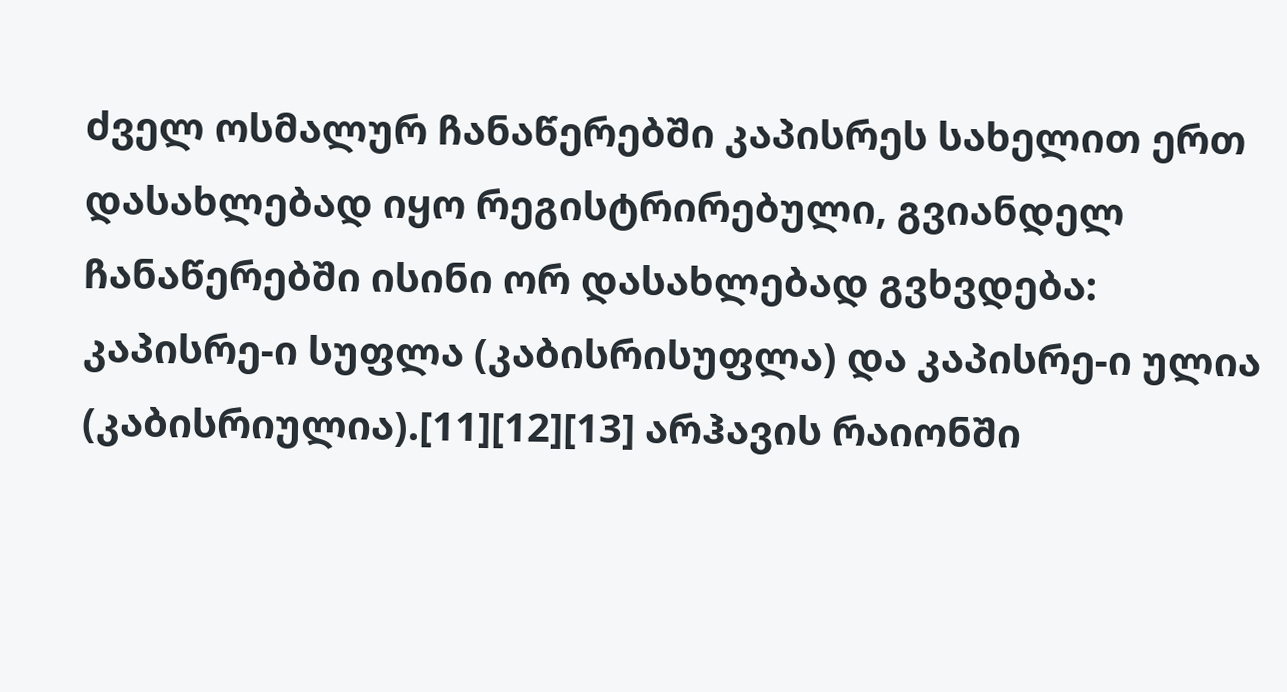ძველ ოსმალურ ჩანაწერებში კაპისრეს სახელით ერთ დასახლებად იყო რეგისტრირებული, გვიანდელ ჩანაწერებში ისინი ორ დასახლებად გვხვდება: კაპისრე-ი სუფლა (კაბისრისუფლა) და კაპისრე-ი ულია (კაბისრიულია).[11][12][13] არჰავის რაიონში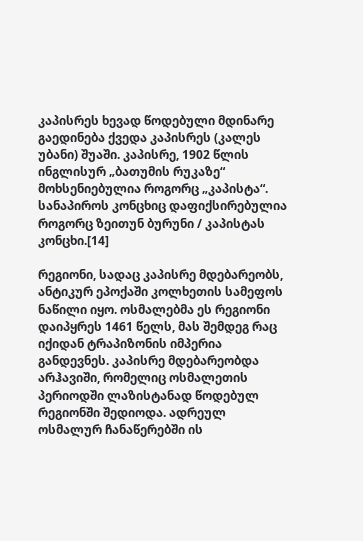კაპისრეს ხევად წოდებული მდინარე გაედინება ქვედა კაპისრეს (კალეს უბანი) შუაში. კაპისრე, 1902 წლის ინგლისურ „ბათუმის რუკაზე“ მოხსენიებულია როგორც „კაპისტა“. სანაპიროს კონცხიც დაფიქსირებულია როგორც ზეითუნ ბურუნი / კაპისტას კონცხი.[14]

რეგიონი, სადაც კაპისრე მდებარეობს, ანტიკურ ეპოქაში კოლხეთის სამეფოს ნაწილი იყო. ოსმალებმა ეს რეგიონი დაიპყრეს 1461 წელს, მას შემდეგ რაც იქიდან ტრაპიზონის იმპერია განდევნეს. კაპისრე მდებარეობდა არჰავიში, რომელიც ოსმალეთის პერიოდში ლაზისტანად წოდებულ რეგიონში შედიოდა. ადრეულ ოსმალურ ჩანაწერებში ის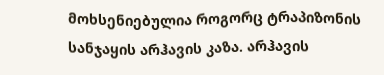მოხსენიებულია როგორც ტრაპიზონის სანჯაყის არჰავის კაზა. არჰავის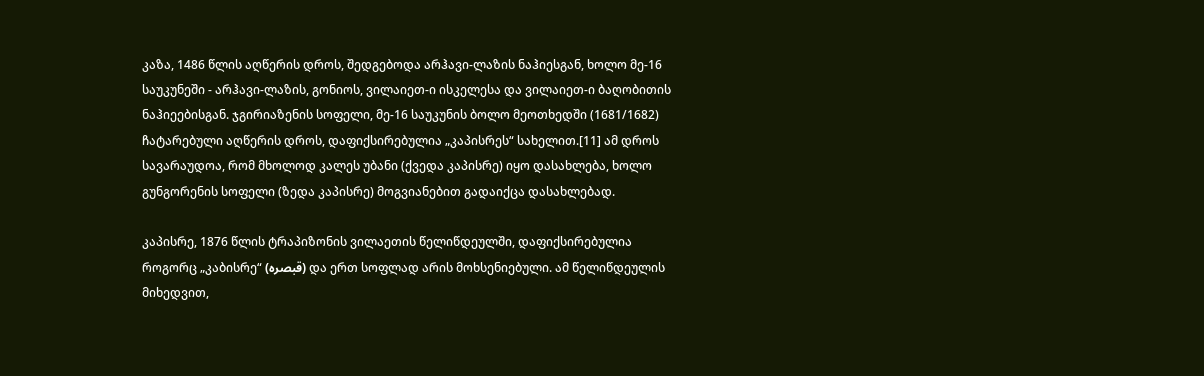კაზა, 1486 წლის აღწერის დროს, შედგებოდა არჰავი-ლაზის ნაჰიესგან, ხოლო მე-16 საუკუნეში - არჰავი-ლაზის, გონიოს, ვილაიეთ-ი ისკელესა და ვილაიეთ-ი ბაღობითის ნაჰიეებისგან. ჯგირიაზენის სოფელი, მე-16 საუკუნის ბოლო მეოთხედში (1681/1682) ჩატარებული აღწერის დროს, დაფიქსირებულია „კაპისრეს“ სახელით.[11] ამ დროს სავარაუდოა, რომ მხოლოდ კალეს უბანი (ქვედა კაპისრე) იყო დასახლება, ხოლო გუნგორენის სოფელი (ზედა კაპისრე) მოგვიანებით გადაიქცა დასახლებად.

კაპისრე, 1876 წლის ტრაპიზონის ვილაეთის წელიწდეულში, დაფიქსირებულია როგორც „კაბისრე“ (قبصرە) და ერთ სოფლად არის მოხსენიებული. ამ წელიწდეულის მიხედვით,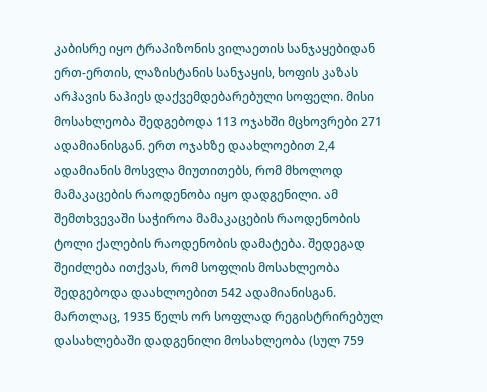კაბისრე იყო ტრაპიზონის ვილაეთის სანჯაყებიდან ერთ-ერთის, ლაზისტანის სანჯაყის, ხოფის კაზას არჰავის ნაჰიეს დაქვემდებარებული სოფელი. მისი მოსახლეობა შედგებოდა 113 ოჯახში მცხოვრები 271 ადამიანისგან. ერთ ოჯახზე დაახლოებით 2,4 ადამიანის მოსვლა მიუთითებს, რომ მხოლოდ მამაკაცების რაოდენობა იყო დადგენილი. ამ შემთხვევაში საჭიროა მამაკაცების რაოდენობის ტოლი ქალების რაოდენობის დამატება. შედეგად შეიძლება ითქვას, რომ სოფლის მოსახლეობა შედგებოდა დაახლოებით 542 ადამიანისგან. მართლაც, 1935 წელს ორ სოფლად რეგისტრირებულ დასახლებაში დადგენილი მოსახლეობა (სულ 759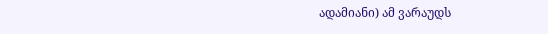ადამიანი) ამ ვარაუდს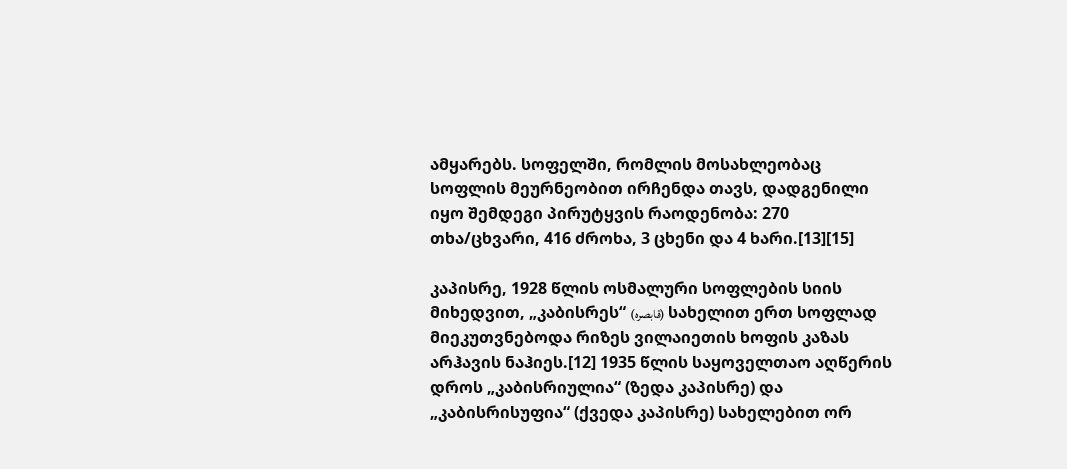ამყარებს. სოფელში, რომლის მოსახლეობაც სოფლის მეურნეობით ირჩენდა თავს, დადგენილი იყო შემდეგი პირუტყვის რაოდენობა: 270 თხა/ცხვარი, 416 ძროხა, 3 ცხენი და 4 ხარი.[13][15]

კაპისრე, 1928 წლის ოსმალური სოფლების სიის მიხედვით, „კაბისრეს“ (قابصرە) სახელით ერთ სოფლად მიეკუთვნებოდა რიზეს ვილაიეთის ხოფის კაზას არჰავის ნაჰიეს.[12] 1935 წლის საყოველთაო აღწერის დროს „კაბისრიულია“ (ზედა კაპისრე) და „კაბისრისუფია“ (ქვედა კაპისრე) სახელებით ორ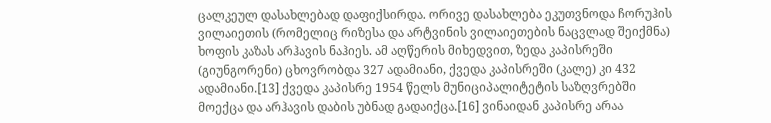ცალკეულ დასახლებად დაფიქსირდა. ორივე დასახლება ეკუთვნოდა ჩორუჰის ვილაიეთის (რომელიც რიზესა და არტვინის ვილაიეთების ნაცვლად შეიქმნა) ხოფის კაზას არჰავის ნაჰიეს. ამ აღწერის მიხედვით, ზედა კაპისრეში (გიუნგორენი) ცხოვრობდა 327 ადამიანი, ქვედა კაპისრეში (კალე) კი 432 ადამიანი.[13] ქვედა კაპისრე 1954 წელს მუნიციპალიტეტის საზღვრებში მოექცა და არჰავის დაბის უბნად გადაიქცა.[16] ვინაიდან კაპისრე არაა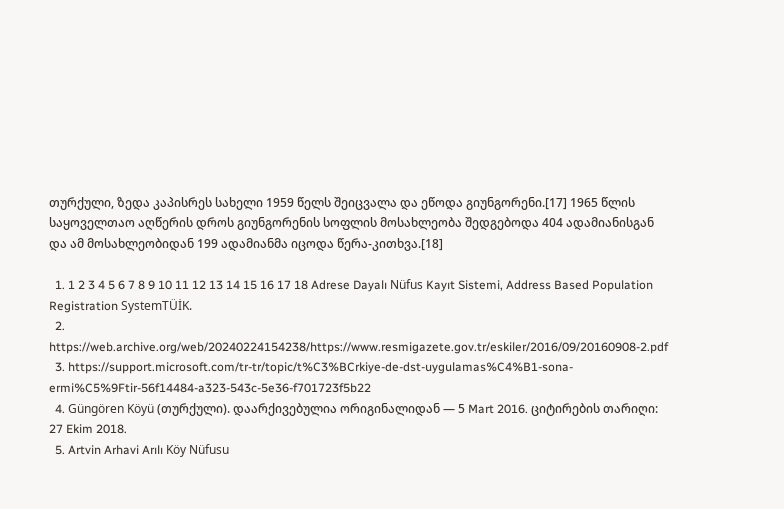თურქული, ზედა კაპისრეს სახელი 1959 წელს შეიცვალა და ეწოდა გიუნგორენი.[17] 1965 წლის საყოველთაო აღწერის დროს გიუნგორენის სოფლის მოსახლეობა შედგებოდა 404 ადამიანისგან და ამ მოსახლეობიდან 199 ადამიანმა იცოდა წერა-კითხვა.[18]

  1. 1 2 3 4 5 6 7 8 9 10 11 12 13 14 15 16 17 18 Adrese Dayalı Nüfus Kayıt Sistemi, Address Based Population Registration SystemTÜİK.
  2. https://web.archive.org/web/20240224154238/https://www.resmigazete.gov.tr/eskiler/2016/09/20160908-2.pdf
  3. https://support.microsoft.com/tr-tr/topic/t%C3%BCrkiye-de-dst-uygulamas%C4%B1-sona-ermi%C5%9Ftir-56f14484-a323-543c-5e36-f701723f5b22
  4. Güngören Köyü (თურქული). დაარქივებულია ორიგინალიდან — 5 Mart 2016. ციტირების თარიღი: 27 Ekim 2018.
  5. Artvin Arhavi Arılı Köy Nüfusu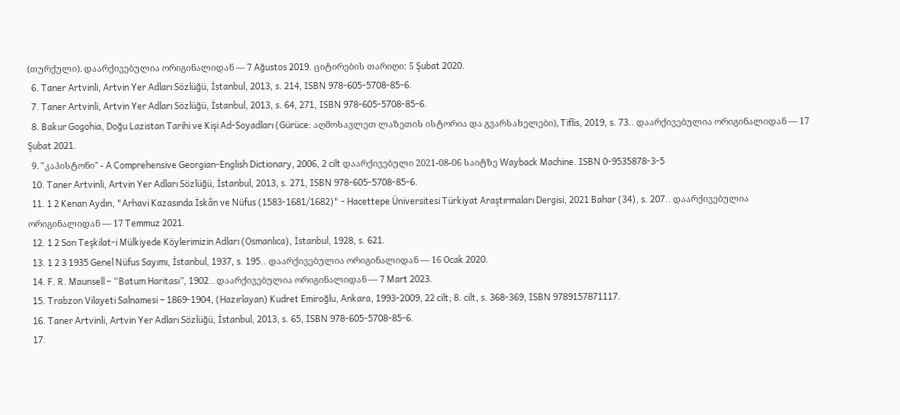(თურქული). დაარქივებულია ორიგინალიდან — 7 Ağustos 2019. ციტირების თარიღი: 5 Şubat 2020.
  6. Taner Artvinli, Artvin Yer Adları Sözlüğü, İstanbul, 2013, s. 214, ISBN 978-605-5708-85-6.
  7. Taner Artvinli, Artvin Yer Adları Sözlüğü, İstanbul, 2013, s. 64, 271, ISBN 978-605-5708-85-6.
  8. Bakur Gogohia, Doğu Lazistan Tarihi ve Kişi Ad-Soyadları (Gürüce: აღმოსავლეთ ლაზეთის ისტორია და გვარსახელები), Tiflis, 2019, s. 73.. დაარქივებულია ორიგინალიდან — 17 Şubat 2021.
  9. "კაპისტონი" - A Comprehensive Georgian-English Dictionary, 2006, 2 cilt დაარქივებული 2021-08-06 საიტზე Wayback Machine. ISBN 0-9535878-3-5
  10. Taner Artvinli, Artvin Yer Adları Sözlüğü, İstanbul, 2013, s. 271, ISBN 978-605-5708-85-6.
  11. 1 2 Kenan Aydın, "Arhavi Kazasında İskân ve Nüfus (1583-1681/1682)" - Hacettepe Üniversitesi Türkiyat Araştırmaları Dergisi, 2021 Bahar (34), s. 207.. დაარქივებულია ორიგინალიდან — 17 Temmuz 2021.
  12. 1 2 Son Teşkilat-i Mülkiyede Köylerimizin Adları (Osmanlıca), İstanbul, 1928, s. 621.
  13. 1 2 3 1935 Genel Nüfus Sayımı, İstanbul, 1937, s. 195.. დაარქივებულია ორიგინალიდან — 16 Ocak 2020.
  14. F. R. Maunsell – “Batum Haritası”, 1902.. დაარქივებულია ორიგინალიდან — 7 Mart 2023.
  15. Trabzon Vilayeti Salnamesi − 1869-1904, (Hazırlayan) Kudret Emiroğlu, Ankara, 1993-2009, 22 cilt; 8. cilt, s. 368-369, ISBN 9789157871117.
  16. Taner Artvinli, Artvin Yer Adları Sözlüğü, İstanbul, 2013, s. 65, ISBN 978-605-5708-85-6.
  17.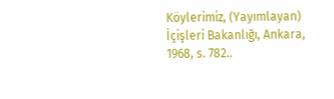Köylerimiz, (Yayımlayan) İçişleri Bakanlığı, Ankara, 1968, s. 782..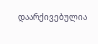დაარქივებულია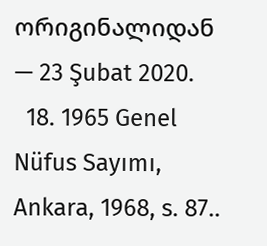ორიგინალიდან — 23 Şubat 2020.
  18. 1965 Genel Nüfus Sayımı, Ankara, 1968, s. 87..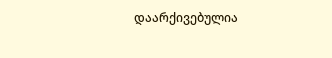დაარქივებულია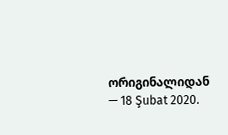ორიგინალიდან — 18 Şubat 2020.